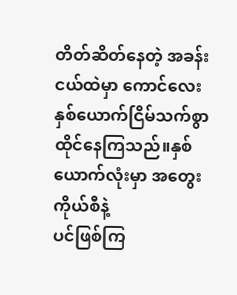တိတ်ဆိတ်နေတဲ့ အခန်းငယ်ထဲမှာ ကောင်လေးနှစ်ယောက်ငြိမ်သက်စွာထိုင်နေကြသည်။နှစ်ယောက်လုံးမှာ အတွေးကိုယ်စီနဲ့
ပင်ဖြစ်ကြ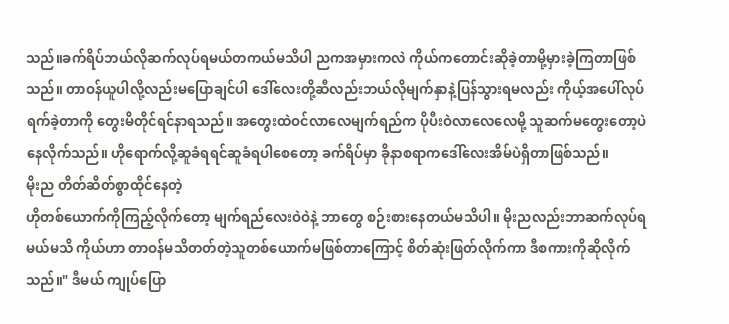သည်။ခက်ရိပ်ဘယ်လိုဆက်လုပ်ရမယ်တကယ်မသိပါ ညကအမှားကလဲ ကိုယ်ကတောင်းဆိုခဲ့တာမို့မှားခဲ့ကြတာဖြစ်သည်။ တာဝန်ယူပါလို့လည်းမပြောချင်ပါ ဒေါ်လေးတို့ဆီလည်းဘယ်လိုမျက်နှာနဲ့ပြန်သွားရမလည်း ကိုယ့်အပေါ်လုပ်ရက်ခဲ့တာကို တွေးမိတိုင်ရင်နာရသည်။ အတွေးထဲဝင်လာလေမျက်ရည်က ပိုပီးဝဲလာလေလေမို့ သူဆက်မတွေးတော့ပဲ နေလိုက်သည်။ ဟိုရောက်လို့ဆူခံရရင်ဆူခံရပါစေတော့ ခက်ရိပ်မှာ ခိုနာစရာကဒေါ်လေးအိမ်ပဲရှိတာဖြစ်သည်။
မိုးည တိတ်ဆိတ်စွာထိုင်နေတဲ့
ဟိုတစ်ယောက်ကိုကြည့်လိုက်တော့ မျက်ရည်လေးဝဲဝဲနဲ့ ဘာတွေ စဉ်းစားနေတယ်မသိပါ။ မိုးညလည်းဘာဆက်လုပ်ရမယ်မသိ ကိုယ်ဟာ တာဝန်မသိတတ်တဲ့သူတစ်ယောက်မဖြစ်တာကြောင့် စိတ်ဆုံးဖြတ်လိုက်ကာ ဒီစကားကိုဆိုလိုက်သည်။" ဒီမယ် ကျုပ်ပြော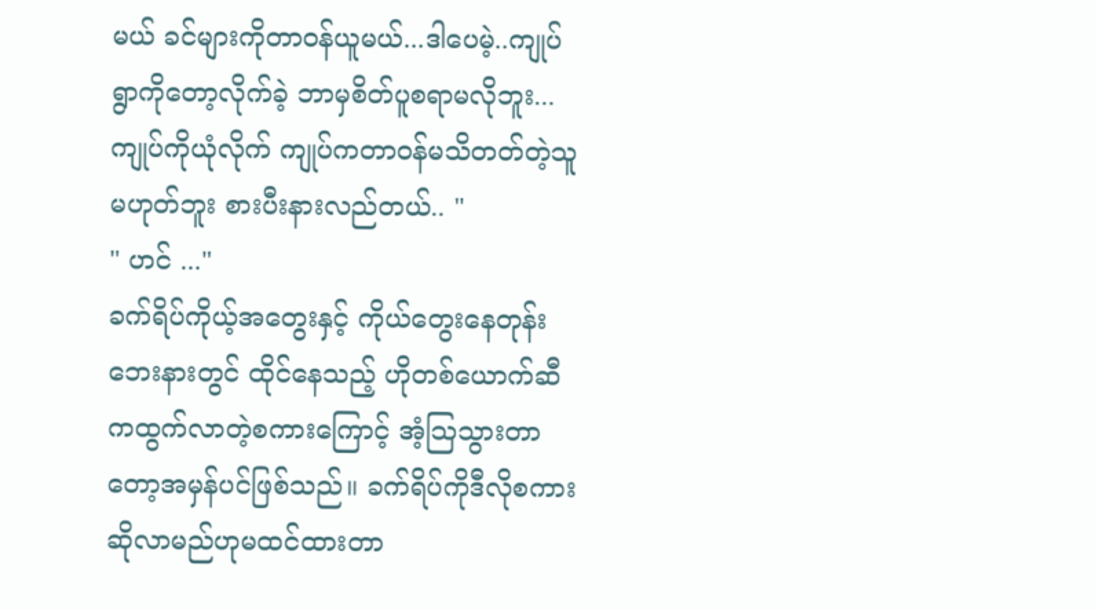မယ် ခင်များကိုတာဝန်ယူမယ်...ဒါပေမဲ့..ကျုပ် ရွာကိုတော့လိုက်ခဲ့ ဘာမှစိတ်ပူစရာမလိုဘူး... ကျုပ်ကိုယုံလိုက် ကျုပ်ကတာဝန်မသိတတ်တဲ့သူမဟုတ်ဘူး စားပီးနားလည်တယ်.. "
" ဟင် ..."
ခက်ရိပ်ကိုယ့်အတွေးနှင့် ကိုယ်တွေးနေတုန်း ဘေးနားတွင် ထိုင်နေသည့် ဟိုတစ်ယောက်ဆီကထွက်လာတဲ့စကားကြောင့် အံ့သြသွားတာတော့အမှန်ပင်ဖြစ်သည်။ ခက်ရိပ်ကိုဒီလိုစကားဆိုလာမည်ဟုမထင်ထားတာ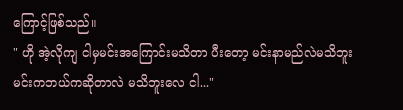ကြောင့်ဖြစ်သည်။
" ဟို အဲ့လိုကျ ငါမှမင်းအကြောင်းမသိတာ ပီးတော့ မင်းနာမည်လဲမသိဘူး မင်းကဘယ်ကဆိုတာလဲ မသိဘူးလေ ငါ..."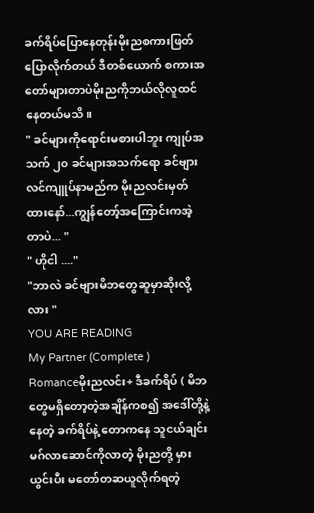ခက်ရိပ်ပြောနေတုန်းမိုးညစကားဖြတ်ပြောလိုက်တယ် ဒီတစ်ယောက် စကားအတော်များတာပဲမိုးညကိုဘယ်လိုလူထင်နေတယ်မသိ။
" ခင်များကိုရောင်းမစားပါဘူး ကျုပ်အသက် ၂၀ ခင်များအသက်ရော ခင်ဗျားလင်ကျူပ်နာမည်က မိုးညလင်းမှတ်ထားနော်...ကျွန်တော့်အကြောင်းကအဲ့တာပဲ... "
" ဟိုငါ ...."
"ဘာလဲ ခင်ဗျားမိဘတွေဆူမှာဆိုးလို့လား "
YOU ARE READING
My Partner (Complete )
Romanceမိုးညလင်း+ ဒီခက်ရိပ် ( မိဘတွေမရှိတော့တဲ့အချိန်ကစ၍ အဒေါ်တို့နဲ့နေတဲ့ ခက်ရိပ်နဲ့ တောကနေ သူငယ်ချင်းမဂ်လာဆောင်ကိုလာတဲ့ မိုးညတို့ မှားယွင်းပီး မတော်တဆယူလိုက်ရတဲ့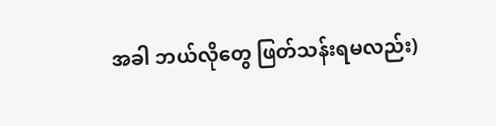အခါ ဘယ်လိုတွေ ဖြတ်သန်းရမလည်း)